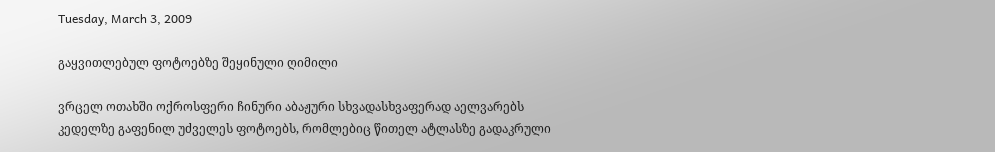Tuesday, March 3, 2009

გაყვითლებულ ფოტოებზე შეყინული ღიმილი

ვრცელ ოთახში ოქროსფერი ჩინური აბაჟური სხვადასხვაფერად აელვარებს კედელზე გაფენილ უძველეს ფოტოებს, რომლებიც წითელ ატლასზე გადაკრული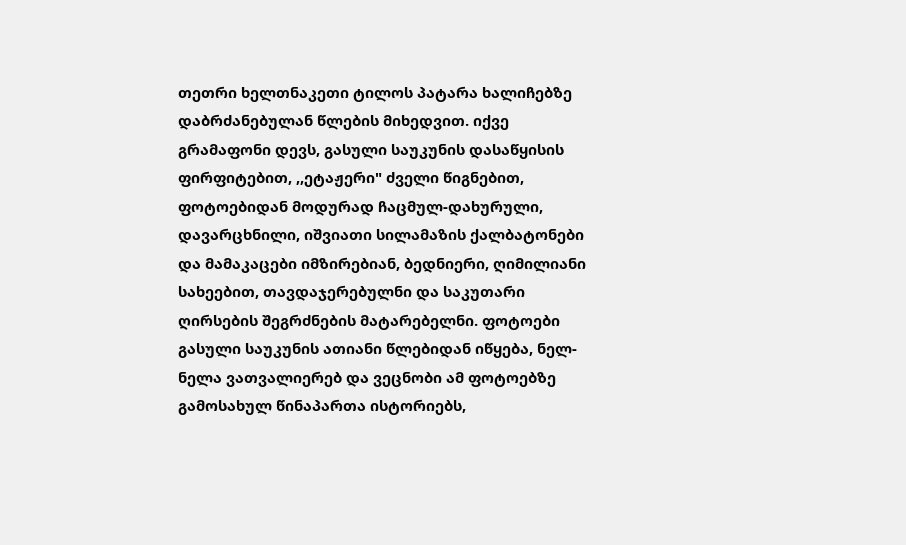თეთრი ხელთნაკეთი ტილოს პატარა ხალიჩებზე დაბრძანებულან წლების მიხედვით. იქვე გრამაფონი დევს, გასული საუკუნის დასაწყისის ფირფიტებით, ,,ეტაჟერი" ძველი წიგნებით, ფოტოებიდან მოდურად ჩაცმულ-დახურული, დავარცხნილი, იშვიათი სილამაზის ქალბატონები და მამაკაცები იმზირებიან, ბედნიერი, ღიმილიანი სახეებით, თავდაჯერებულნი და საკუთარი ღირსების შეგრძნების მატარებელნი. ფოტოები გასული საუკუნის ათიანი წლებიდან იწყება, ნელ-ნელა ვათვალიერებ და ვეცნობი ამ ფოტოებზე გამოსახულ წინაპართა ისტორიებს,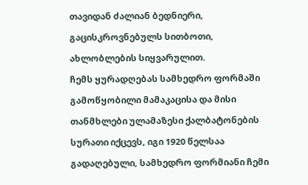თავიდან ძალიან ბედნიერი, გაცისკროვნებულს სითბოთი, ახლობლების სიყვარულით.
ჩემს ყურადღებას სამხედრო ფორმაში გამოწყობილი მამაკაცისა და მისი თანმხლები ულამაზესი ქალბატონების სურათი იქცევს, იგი 1920 წელსაა გადაღებული, სამხედრო ფორმიანი ჩემი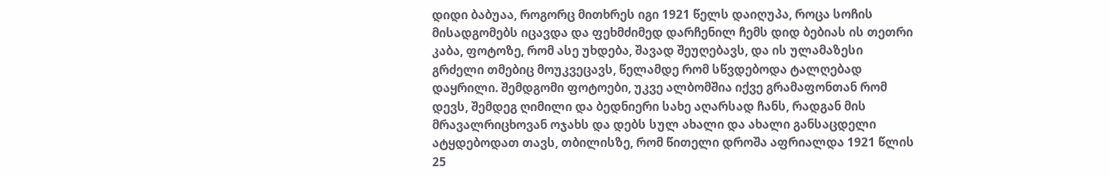დიდი ბაბუაა, როგორც მითხრეს იგი 1921 წელს დაიღუპა, როცა სოჩის მისადგომებს იცავდა და ფეხმძიმედ დარჩენილ ჩემს დიდ ბებიას ის თეთრი კაბა, ფოტოზე, რომ ასე უხდება, შავად შეუღებავს, და ის ულამაზესი გრძელი თმებიც მოუკვეცავს, წელამდე რომ სწვდებოდა ტალღებად დაყრილი. შემდგომი ფოტოები, უკვე ალბომშია იქვე გრამაფონთან რომ დევს, შემდეგ ღიმილი და ბედნიერი სახე აღარსად ჩანს, რადგან მის მრავალრიცხოვან ოჯახს და დებს სულ ახალი და ახალი განსაცდელი ატყდებოდათ თავს, თბილისზე, რომ წითელი დროშა აფრიალდა 1921 წლის 25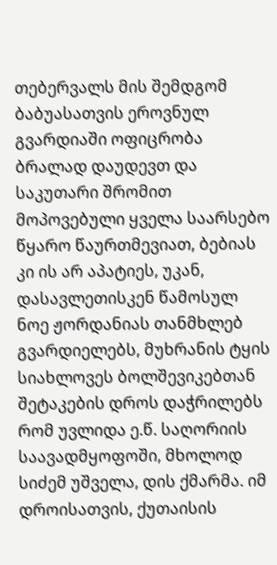თებერვალს მის შემდგომ ბაბუასათვის ეროვნულ გვარდიაში ოფიცრობა ბრალად დაუდევთ და საკუთარი შრომით მოპოვებული ყველა საარსებო წყარო წაურთმევიათ, ბებიას კი ის არ აპატიეს, უკან, დასავლეთისკენ წამოსულ ნოე ჟორდანიას თანმხლებ გვარდიელებს, მუხრანის ტყის სიახლოვეს ბოლშევიკებთან შეტაკების დროს დაჭრილებს რომ უვლიდა ე.წ. საღორიის საავადმყოფოში, მხოლოდ სიძემ უშველა, დის ქმარმა. იმ დროისათვის, ქუთაისის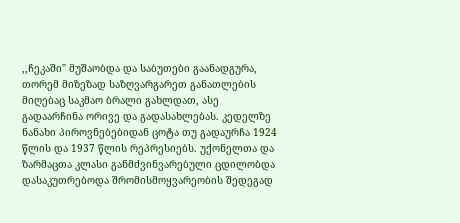,,ჩეკაში" მუშაობდა და საბუთები გაანადგურა, თორემ მიზეზად საზღვარგარეთ განათლების მიღებაც საკმაო ბრალი გახლდათ, ასე გადაარჩინა ორივე და გადასახლებას. კედელზე ნანახი პიროვნებებიდან ცოტა თუ გადაურჩა 1924 წლის და 1937 წლის რეპრესიებს. უქონელთა და ზარმაცთა კლასი განმძვინვარებული ცდილობდა დასაკუთრებოდა შრომისმოყვარეობის შედეგად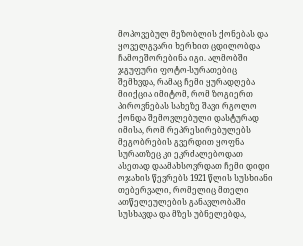მოპოვებულ მეზობლის ქონებას და ყოველგვარი ხერხით ცდილობდა ჩამოეშორებინა იგი. ალმობში ჯგუფური ფოტო-სურათებიც შემხვდა, რამაც ჩემი ყურადღება მიიქცია იმიტომ, რომ ზოგიერთ პიროვნებას სახეზე შავი რგოლო ქონდა შემოვლებული დასტურად იმისა, რომ რეპრესირებულებს მეგობრების გვერდით ყოფნა სურათზეც კი ეკრძალებოდათ ასეთად დაამახსოვრდათ ჩემი დიდი ოჯახის წევრებს 1921 წლის სუსხიანი თებერვალი, რომელიც მთელი ათწელეულების განავლობაში სუსხავდა და მზეს უბნელებდა,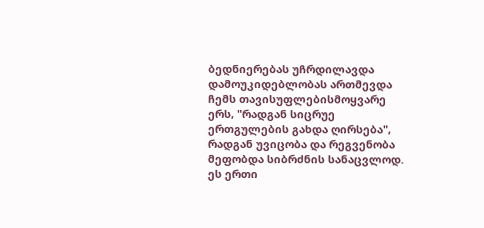ბედნიერებას უჩრდილავდა დამოუკიდებლობას ართმევდა ჩემს თავისუფლებისმოყვარე ერს, "რადგან სიცრუე ერთგულების გახდა ღირსება", რადგან უვიცობა და რეგვენობა მეფობდა სიბრძნის სანაცვლოდ.
ეს ერთი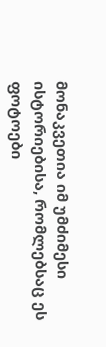მონაკვეთია იმ უმძიმესი ისტორიებისა, რომლებსაც ეს ფოტოები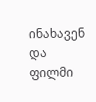ინახავენ და ფილმი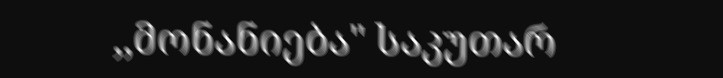,,მონანიება" საკუთარ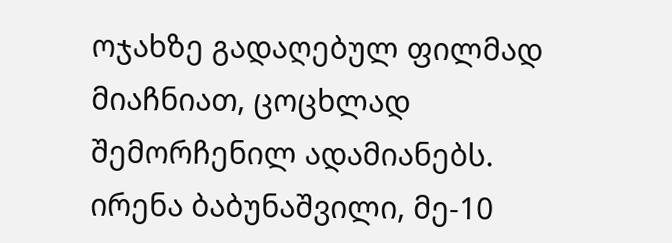ოჯახზე გადაღებულ ფილმად მიაჩნიათ, ცოცხლად შემორჩენილ ადამიანებს.
ირენა ბაბუნაშვილი, მე-10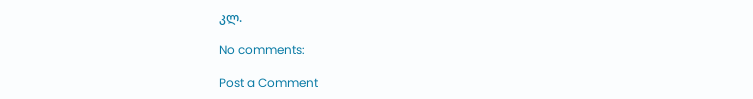კლ.

No comments:

Post a Comment